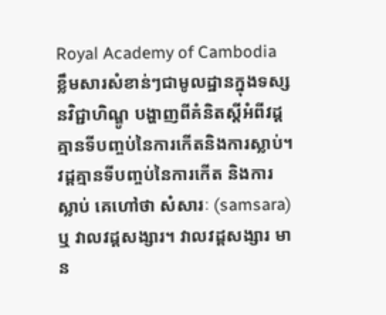Royal Academy of Cambodia
ខ្លឹមសារសំខាន់ៗជាមូលដ្ឋានក្នុងទស្សនវិជ្ជាហិណ្ឌូ បង្ហាញពីគំនិតស្តីអំពីវដ្តគ្មានទីបញ្ចប់នៃការកើតនិងការស្លាប់។ វដ្តគ្មានទីបញ្ចប់នៃការកើត និងការស្លាប់ គេហៅថា សំសារៈ (samsara) ឬ វាលវដ្តសង្សារ។ វាលវដ្តសង្សារ មាន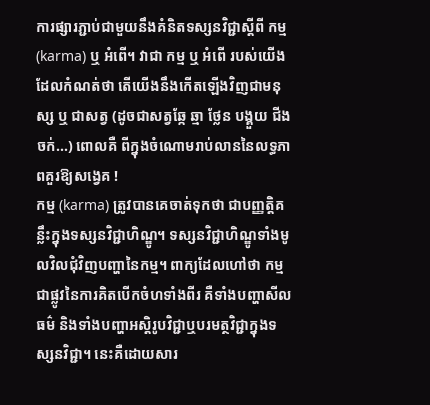ការផ្សារភ្ជាប់ជាមួយនឹងគំនិតទស្សនវិជ្ជាស្តីពី កម្ម (karma) ឬ អំពើ។ វាជា កម្ម ឬ អំពើ របស់យើងដែលកំណត់ថា តើយើងនឹងកើតឡើងវិញជាមនុស្ស ឬ ជាសត្វ (ដូចជាសត្វឆ្កែ ឆ្មា ថ្លែន បង្គួយ ជីងចក់...) ពោលគឺ ពីក្នុងចំណោមរាប់លាននៃលទ្ធភាពគួរឱ្យសង្វេគ !
កម្ម (karma) ត្រូវបានគេចាត់ទុកថា ជាបញ្ញត្តិគន្លឹះក្នុងទស្សនវិជ្ជាហិណ្ឌូ។ ទស្សនវិជ្ជាហិណ្ឌូទាំងមូលវិលជុំវិញបញ្ហានៃកម្ម។ ពាក្យដែលហៅថា កម្ម ជាផ្លូវនៃការគិតបើកចំហទាំងពីរ គឺទាំងបញ្ហាសីលធម៌ និងទាំងបញ្ហាអស្តិរូបវិជ្ជាឬបរមត្ថវិជ្ជាក្នុងទស្សនវិជ្ជា។ នេះគឺដោយសារ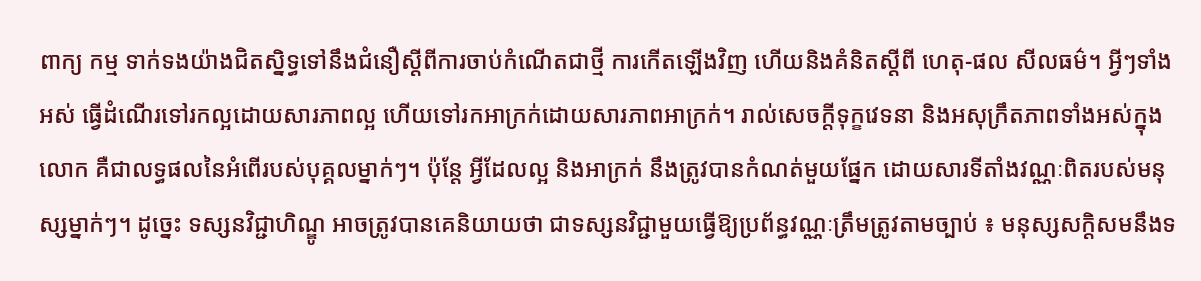ពាក្យ កម្ម ទាក់ទងយ៉ាងជិតស្និទ្ធទៅនឹងជំនឿស្តីពីការចាប់កំណើតជាថ្មី ការកើតឡើងវិញ ហើយនិងគំនិតស្តីពី ហេតុ-ផល សីលធម៌។ អ្វីៗទាំងអស់ ធ្វើដំណើរទៅរកល្អដោយសារភាពល្អ ហើយទៅរកអាក្រក់ដោយសារភាពអាក្រក់។ រាល់សេចក្តីទុក្ខវេទនា និងអសុក្រឹតភាពទាំងអស់ក្នុងលោក គឺជាលទ្ធផលនៃអំពើរបស់បុគ្គលម្នាក់ៗ។ ប៉ុន្តែ អ្វីដែលល្អ និងអាក្រក់ នឹងត្រូវបានកំណត់មួយផ្នែក ដោយសារទីតាំងវណ្ណៈពិតរបស់មនុស្សម្នាក់ៗ។ ដូច្នេះ ទស្សនវិជ្ជាហិណ្ឌូ អាចត្រូវបានគេនិយាយថា ជាទស្សនវិជ្ជាមួយធ្វើឱ្យប្រព័ន្ធវណ្ណៈត្រឹមត្រូវតាមច្បាប់ ៖ មនុស្សសក្តិសមនឹងទ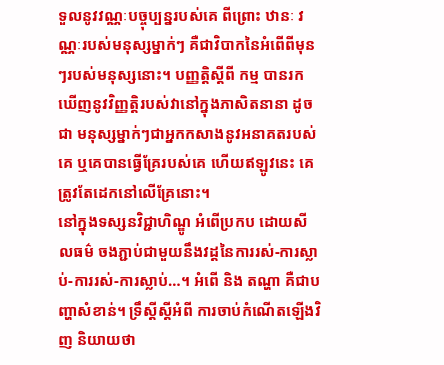ទួលនូវវណ្ណៈបច្ចុប្បន្នរបស់គេ ពីព្រោះ ឋានៈ វណ្ណៈរបស់មនុស្សម្នាក់ៗ គឺជាវិបាកនៃអំពើពីមុនៗរបស់មនុស្សនោះ។ បញ្ញត្តិស្តីពី កម្ម បានរកឃើញនូវវិញ្ញត្តិរបស់វានៅក្នុងភាសិតនានា ដូចជា មនុស្សម្នាក់ៗជាអ្នកកសាងនូវអនាគតរបស់គេ ឬគេបានធ្វើគ្រែរបស់គេ ហើយឥឡូវនេះ គេត្រូវតែដេកនៅលើគ្រែនោះ។
នៅក្នុងទស្សនវិជ្ជាហិណ្ឌូ អំពើប្រកប ដោយសីលធម៌ ចងភ្ជាប់ជាមួយនឹងវដ្តនៃការរស់-ការស្លាប់-ការរស់-ការស្លាប់…។ អំពើ និង តណ្ហា គឺជាបញ្ហាសំខាន់។ ទ្រឹស្តីស្តីអំពី ការចាប់កំណើតឡើងវិញ និយាយថា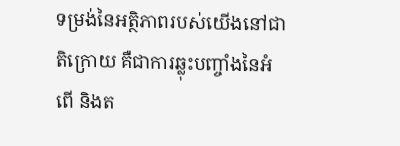ទម្រង់នៃអត្ថិភាពរបស់យើងនៅជាតិក្រោយ គឺជាការឆ្លុះបញ្ចាំងនៃអំពើ និងត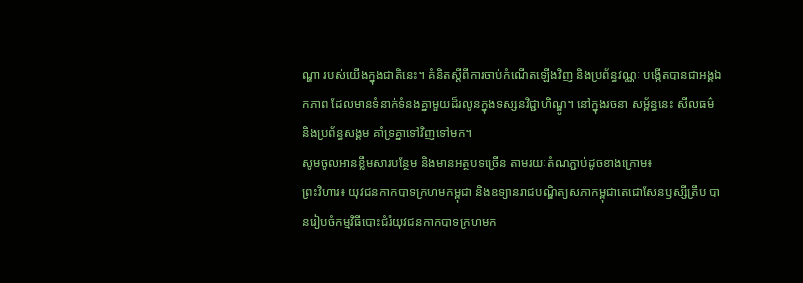ណ្ហា របស់យើងក្នុងជាតិនេះ។ គំនិតស្តីពីការចាប់កំណើតឡើងវិញ និងប្រព័ន្ធវណ្ណៈ បង្កើតបានជាអង្គឯកភាព ដែលមានទំនាក់ទំនងគ្នាមួយដ៏រលូនក្នុងទស្សនវិជ្ជាហិណ្ឌូ។ នៅក្នុងរចនា សម្ព័ន្ធនេះ សីលធម៌ និងប្រព័ន្ធសង្គម គាំទ្រគ្នាទៅវិញទៅមក។
សូមចូលអានខ្លឹមសារបន្ថែម និងមានអត្ថបទច្រើន តាមរយៈតំណភ្ជាប់ដូចខាងក្រោម៖
ព្រះវិហារ៖ យុវជនកាកបាទក្រហមកម្ពុជា និងឧទ្យានរាជបណ្ឌិត្យសភាកម្ពុជាតេជោសែនឫស្សីត្រឹប បានរៀបចំកម្មវិធីបោះជំរំយុវជនកាកបាទក្រហមក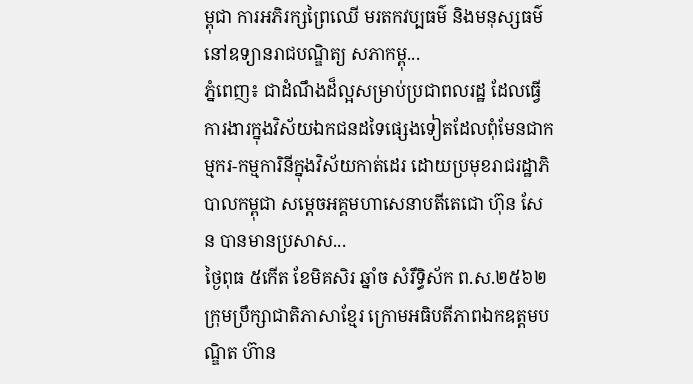ម្ពុជា ការអភិរក្សព្រៃឈើ មរតកវប្បធម៌ និងមនុស្សធម៌នៅឧទ្យានរាជបណ្ឌិត្យ សភាកម្ពុ...
ភ្នំពេញ៖ ជាដំណឹងដ៏ល្អសម្រាប់ប្រជាពលរដ្ឋ ដែលធ្វើការងារក្នុងវិស័យឯកជនដទៃផ្សេងទៀតដែលពុំមែនជាកម្មករ-កម្មការិនីក្នុងវិស័យកាត់ដេរ ដោយប្រមុខរាជរដ្ឋាភិបាលកម្ពុជា សម្ដេចអគ្គមហាសេនាបតីតេជោ ហ៊ុន សែន បានមានប្រសាស...
ថ្ងៃពុធ ៥កើត ខែមិគសិរ ឆ្នាំច សំរឹទ្ធិស័ក ព.ស.២៥៦២ ក្រុមប្រឹក្សាជាតិភាសាខ្មែរ ក្រោមអធិបតីភាពឯកឧត្តមបណ្ឌិត ហ៊ាន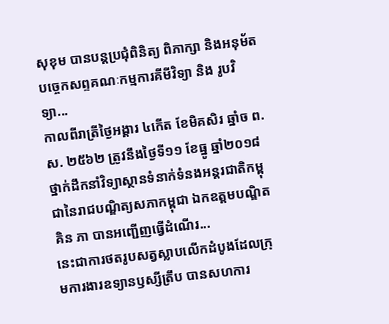សុខុម បានបន្តប្រជុំពិនិត្យ ពិភាក្សា និងអនុម័តបច្ចេកសព្ទគណៈកម្មការគីមីវិទ្យា និង រូបវិទ្យា...
កាលពីរាត្រីថ្ងៃអង្គារ ៤កើត ខែមិគសិរ ឆ្នាំច ព.ស. ២៥៦២ ត្រូវនឹងថ្ងៃទី១១ ខែធ្នូ ឆ្នាំ២០១៨ ថ្នាក់ដឹកនាំវិទ្យាស្ថានទំនាក់ទំនងអន្តរជាតិកម្ពុជានៃរាជបណ្ឌិត្យសភាកម្ពុជា ឯកឧត្តមបណ្ឌិត គិន ភា បានអញ្ជើញធ្វើដំណើរ...
នេះជាការថតរូបសត្វស្លាបលើកដំបូងដែលក្រុមការងារឧទ្យានឫស្សីត្រឹប បានសហការ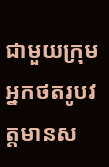ជាមួយក្រុមអ្នកថតរូបវត្តមានស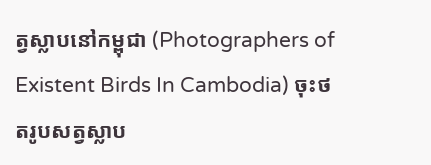ត្វស្លាបនៅកម្ពុជា (Photographers of Existent Birds In Cambodia) ចុះថតរូបសត្វស្លាប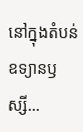នៅក្នុងតំបន់ឧទ្យានឫស្សី...